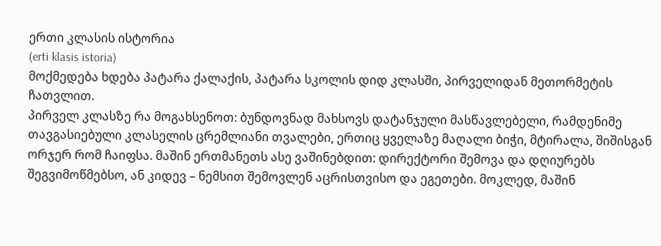ერთი კლასის ისტორია
(erti klasis istoria)
მოქმედება ხდება პატარა ქალაქის, პატარა სკოლის დიდ კლასში, პირველიდან მეთორმეტის ჩათვლით.
პირველ კლასზე რა მოგახსენოთ: ბუნდოვნად მახსოვს დატანჯული მასწავლებელი, რამდენიმე თავგასიებული კლასელის ცრემლიანი თვალები, ერთიც ყველაზე მაღალი ბიჭი, მტირალა, შიშისგან ორჯერ რომ ჩაიფსა. მაშინ ერთმანეთს ასე ვაშინებდით: დირექტორი შემოვა და დღიურებს შეგვიმოწმებსო, ან კიდევ – ნემსით შემოვლენ აცრისთვისო და ეგეთები. მოკლედ, მაშინ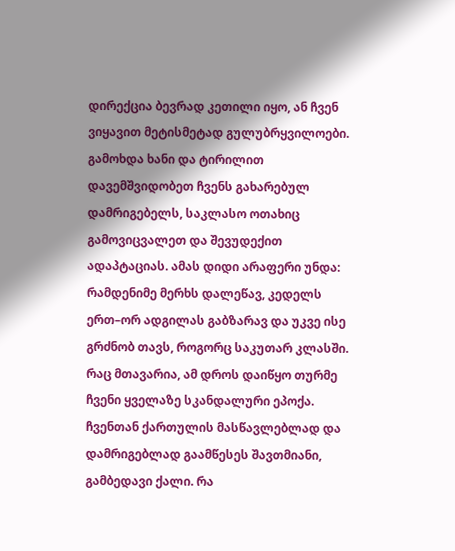დირექცია ბევრად კეთილი იყო, ან ჩვენ ვიყავით მეტისმეტად გულუბრყვილოები.
გამოხდა ხანი და ტირილით დავემშვიდობეთ ჩვენს გახარებულ დამრიგებელს, საკლასო ოთახიც გამოვიცვალეთ და შევუდექით ადაპტაციას. ამას დიდი არაფერი უნდა: რამდენიმე მერხს დალეწავ, კედელს ერთ–ორ ადგილას გაბზარავ და უკვე ისე გრძნობ თავს, როგორც საკუთარ კლასში.
რაც მთავარია, ამ დროს დაიწყო თურმე ჩვენი ყველაზე სკანდალური ეპოქა. ჩვენთან ქართულის მასწავლებლად და დამრიგებლად გაამწესეს შავთმიანი, გამბედავი ქალი. რა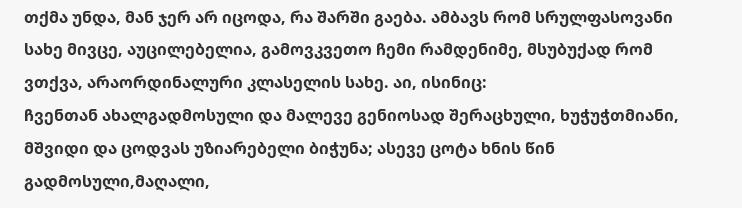თქმა უნდა, მან ჯერ არ იცოდა, რა შარში გაება. ამბავს რომ სრულფასოვანი სახე მივცე, აუცილებელია, გამოვკვეთო ჩემი რამდენიმე, მსუბუქად რომ ვთქვა, არაორდინალური კლასელის სახე. აი, ისინიც:
ჩვენთან ახალგადმოსული და მალევე გენიოსად შერაცხული, ხუჭუჭთმიანი, მშვიდი და ცოდვას უზიარებელი ბიჭუნა; ასევე ცოტა ხნის წინ გადმოსული,მაღალი,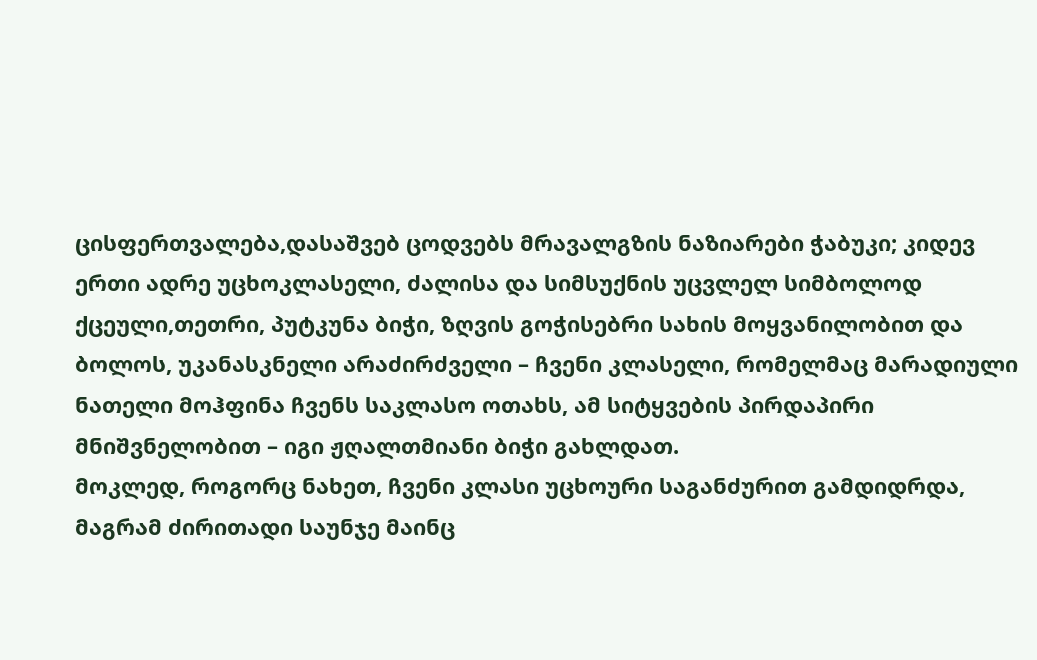ცისფერთვალება,დასაშვებ ცოდვებს მრავალგზის ნაზიარები ჭაბუკი; კიდევ ერთი ადრე უცხოკლასელი, ძალისა და სიმსუქნის უცვლელ სიმბოლოდ ქცეული,თეთრი, პუტკუნა ბიჭი, ზღვის გოჭისებრი სახის მოყვანილობით და ბოლოს, უკანასკნელი არაძირძველი – ჩვენი კლასელი, რომელმაც მარადიული ნათელი მოჰფინა ჩვენს საკლასო ოთახს, ამ სიტყვების პირდაპირი მნიშვნელობით – იგი ჟღალთმიანი ბიჭი გახლდათ.
მოკლედ, როგორც ნახეთ, ჩვენი კლასი უცხოური საგანძურით გამდიდრდა, მაგრამ ძირითადი საუნჯე მაინც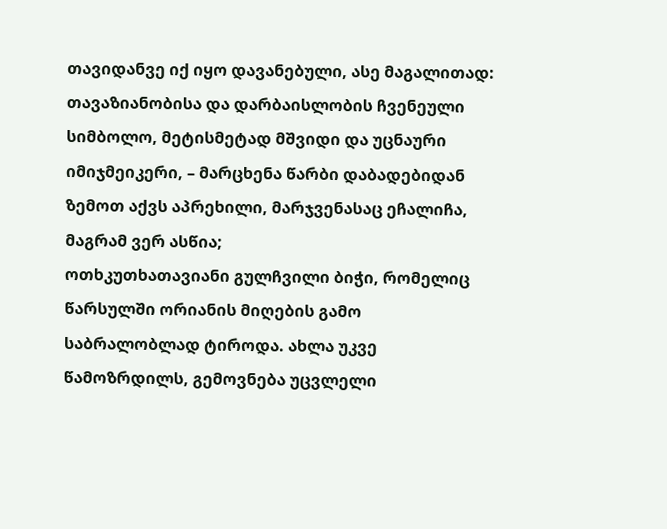თავიდანვე იქ იყო დავანებული, ასე მაგალითად:
თავაზიანობისა და დარბაისლობის ჩვენეული სიმბოლო, მეტისმეტად მშვიდი და უცნაური იმიჯმეიკერი, – მარცხენა წარბი დაბადებიდან ზემოთ აქვს აპრეხილი, მარჯვენასაც ეჩალიჩა, მაგრამ ვერ ასწია;
ოთხკუთხათავიანი გულჩვილი ბიჭი, რომელიც წარსულში ორიანის მიღების გამო საბრალობლად ტიროდა. ახლა უკვე წამოზრდილს, გემოვნება უცვლელი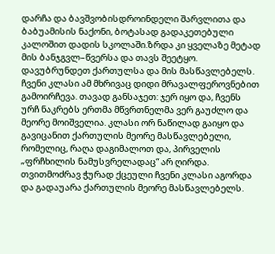დარჩა და ბავშვობისდროინდელი შარვლითა და ბაბუამისის ნაქონი, ბოტასად გადაკეთებული კალოშით დადის სკოლაში.ზრდა კი ყველაზე მეტად მის ბანჯგვლ–წვერსა და თავს შეეტყო.
დავუბრუნდეთ ქართულსა და მის მასწავლებელს. ჩვენი კლასი ამ მხრივაც დიდი მრავალფეროვნებით გამოირჩევა. თავად განსაჯეთ: ჯერ იყო და, ჩვენს ურჩ ნაკრებს ერთმა მწვრთნელმა ვერ გაუძლო და მეორე მოიშველია. კლასი ორ ნაწილად გაიყო და გავიცანით ქართულის მეორე მასწავლებელი, რომელიც, რაღა დაგიმალოთ და, პირველის „ფრჩხილის ნამუსვრელადაც“ არ ღირდა. თვითმოძრავ ჭურად ქცეული ჩვენი კლასი აგორდა და გადაუარა ქართულის მეორე მასწავლებელს.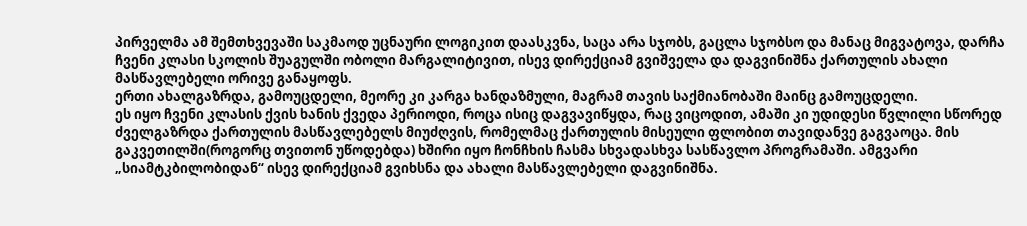პირველმა ამ შემთხვევაში საკმაოდ უცნაური ლოგიკით დაასკვნა, საცა არა სჯობს, გაცლა სჯობსო და მანაც მიგვატოვა, დარჩა ჩვენი კლასი სკოლის შუაგულში ობოლი მარგალიტივით, ისევ დირექციამ გვიშველა და დაგვინიშნა ქართულის ახალი მასწავლებელი ორივე განაყოფს.
ერთი ახალგაზრდა, გამოუცდელი, მეორე კი კარგა ხანდაზმული, მაგრამ თავის საქმიანობაში მაინც გამოუცდელი.
ეს იყო ჩვენი კლასის ქვის ხანის ქვედა პერიოდი, როცა ისიც დაგვავიწყდა, რაც ვიცოდით, ამაში კი უდიდესი წვლილი სწორედ ძველგაზრდა ქართულის მასწავლებელს მიუძღვის, რომელმაც ქართულის მისეული ფლობით თავიდანვე გაგვაოცა. მის გაკვეთილში(როგორც თვითონ უწოდებდა) ხშირი იყო ჩონჩხის ჩასმა სხვადასხვა სასწავლო პროგრამაში. ამგვარი „სიამტკბილობიდან“ ისევ დირექციამ გვიხსნა და ახალი მასწავლებელი დაგვინიშნა.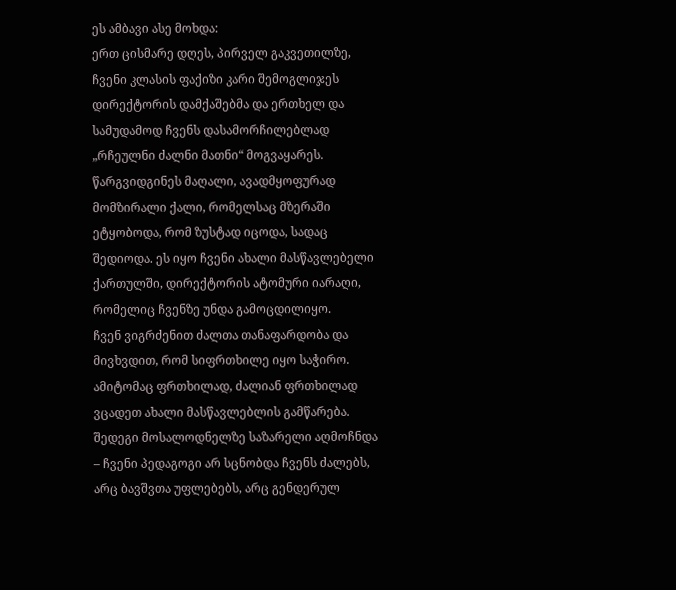ეს ამბავი ასე მოხდა:
ერთ ცისმარე დღეს, პირველ გაკვეთილზე, ჩვენი კლასის ფაქიზი კარი შემოგლიჯეს დირექტორის დამქაშებმა და ერთხელ და სამუდამოდ ჩვენს დასამორჩილებლად „რჩეულნი ძალნი მათნი“ მოგვაყარეს. წარგვიდგინეს მაღალი, ავადმყოფურად მომზირალი ქალი, რომელსაც მზერაში ეტყობოდა, რომ ზუსტად იცოდა, სადაც შედიოდა. ეს იყო ჩვენი ახალი მასწავლებელი ქართულში, დირექტორის ატომური იარაღი, რომელიც ჩვენზე უნდა გამოცდილიყო.
ჩვენ ვიგრძენით ძალთა თანაფარდობა და მივხვდით, რომ სიფრთხილე იყო საჭირო. ამიტომაც ფრთხილად, ძალიან ფრთხილად ვცადეთ ახალი მასწავლებლის გამწარება.
შედეგი მოსალოდნელზე საზარელი აღმოჩნდა – ჩვენი პედაგოგი არ სცნობდა ჩვენს ძალებს, არც ბავშვთა უფლებებს, არც გენდერულ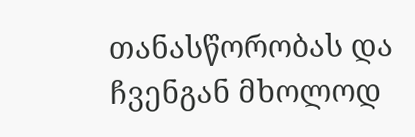თანასწორობას და ჩვენგან მხოლოდ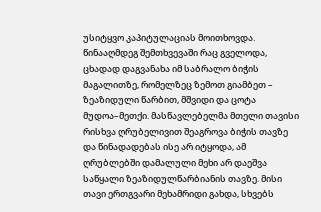უსიტყვო კაპიტულაციას მოითხოვდა. წინააღმდეგ შემთხვევაში რაც გველოდა, ცხადად დაგვანახა იმ საბრალო ბიჭის მაგალითზე, რომელზეც ზემოთ გიამბეთ – ზეაზიდული წარბით, მშვიდი და ცოტა მუდოა–მეთქი. მასწავლებელმა მთელი თავისი რისხვა ღრუბელივით შეაგროვა ბიჭის თავზე და წინადადებას ისე არ იტყოდა, ამ ღრუბლებში დამალული მეხი არ დაეშვა საწყალი ზეაზიდულწარბიანის თავზე. მისი თავი ერთგვარი მეხამრიდი გახდა, სხვებს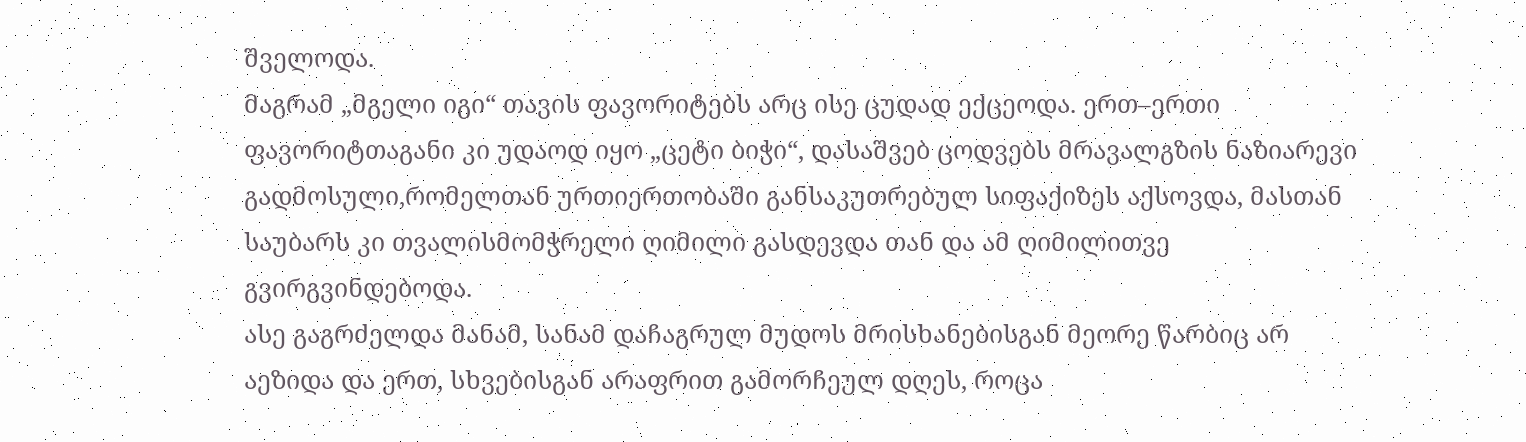შველოდა.
მაგრამ „მგელი იგი“ თავის ფავორიტებს არც ისე ცუდად ექცეოდა. ერთ–ერთი ფავორიტთაგანი კი უდაოდ იყო „ცეტი ბიჭი“, დასაშვებ ცოდვებს მრავალგზის ნაზიარევი გადმოსული,რომელთან ურთიერთობაში განსაკუთრებულ სიფაქიზეს აქსოვდა, მასთან საუბარს კი თვალისმომჭრელი ღიმილი გასდევდა თან და ამ ღიმილითვე გვირგვინდებოდა.
ასე გაგრძელდა მანამ, სანამ დაჩაგრულ მუდოს მრისხანებისგან მეორე წარბიც არ აეზიდა და ერთ, სხვებისგან არაფრით გამორჩეულ დღეს, როცა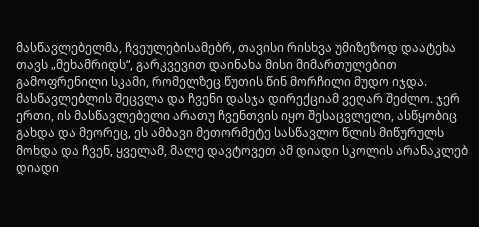მასწავლებელმა, ჩვეულებისამებრ, თავისი რისხვა უმიზეზოდ დაატეხა თავს „მეხამრიდს“, გარკვევით დაინახა მისი მიმართულებით გამოფრენილი სკამი, რომელზეც წუთის წინ მორჩილი მუდო იჯდა.
მასწავლებლის შეცვლა და ჩვენი დასჯა დირექციამ ვეღარ შეძლო. ჯერ ერთი, ის მასწავლებელი არათუ ჩვენთვის იყო შესაცვლელი, ასწყობიც გახდა და მეორეც, ეს ამბავი მეთორმეტე სასწავლო წლის მიწურულს მოხდა და ჩვენ, ყველამ, მალე დავტოვეთ ამ დიადი სკოლის არანაკლებ დიადი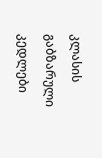კლასის გაბზარული კედლები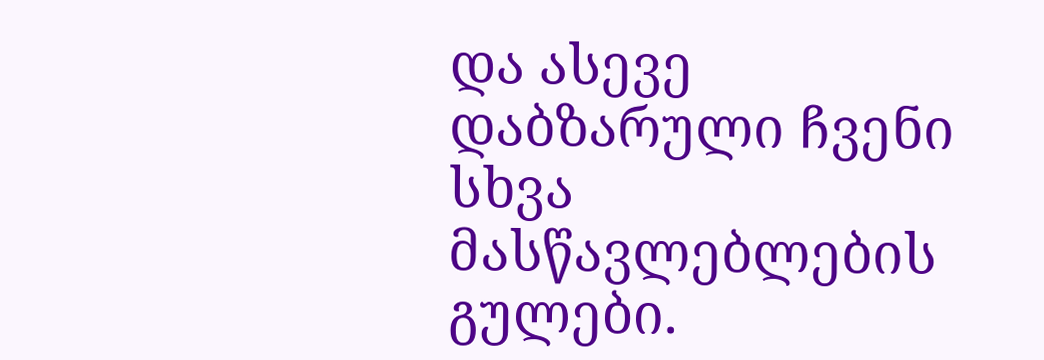და ასევე დაბზარული ჩვენი სხვა მასწავლებლების გულები.